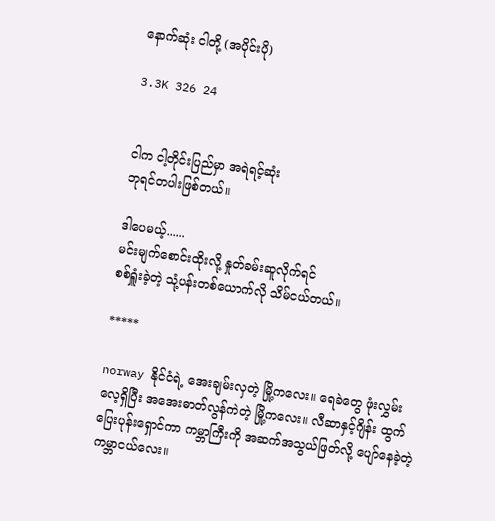နောက်ဆုံး ငါတို့ (အပိုင်းပို)

3.3K 326 24


ငါက ငါ့တိုင်းပြည်မှာ အရဲရင့်ဆုံး
ဘုရင်တပါးဖြစ်တယ်။

ဒါပေမယ့်......
မင်းမျက်စောင်းထိုးလို့ နှုတ်ခမ်းဆူလိုက်ရင်
စစ်ရှူံးခဲ့တဲ့ သုံ့ပန်းတစ်ယောက်လို သိမ်ငယ်တယ်။

*****

norway နိုင်ငံရဲ့ အေးချမ်းလှတဲ့ မြို့ကလေး။ ရေခဲတွေ ဖုံးလွှမ်းလေ့ရှိပြီး အအေးဓာတ်လွန်ကဲတဲ့ မြို့ကလေး။ လီဆာနှင့်ဂျိန်း ထွက်ပြေးပုန်းရှောင်ကာ ကမ္ဘာကြီးကို အဆက်အသွယ်ဖြတ်လို့ ပျော်နေခဲ့တဲ့ ကမ္ဘာငယ်လေး။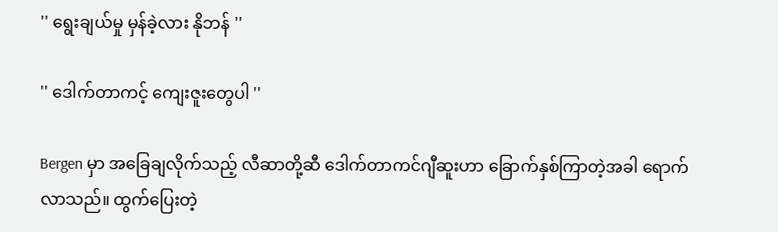'' ရွေးချယ်မှု မှန်ခဲ့လား နိုဘန် ''

'' ဒေါက်တာကင့် ကျေးဇူးတွေပါ ''

Bergen မှာ အခြေချလိုက်သည့် လီဆာတို့ဆီ ဒေါက်တာကင်ဂျီဆူးဟာ ခြောက်နှစ်ကြာတဲ့အခါ ရောက်လာသည်။ ထွက်ပြေးတဲ့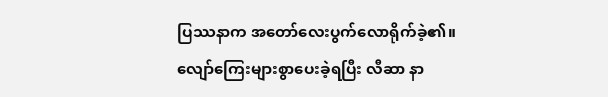ပြဿနာက အတော်လေးပွက်လောရိုက်ခဲ့၏။ လျော်ကြေးများစွာပေးခဲ့ရပြီး လီဆာ နာ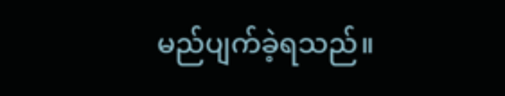မည်ပျက်ခဲ့ရသည်။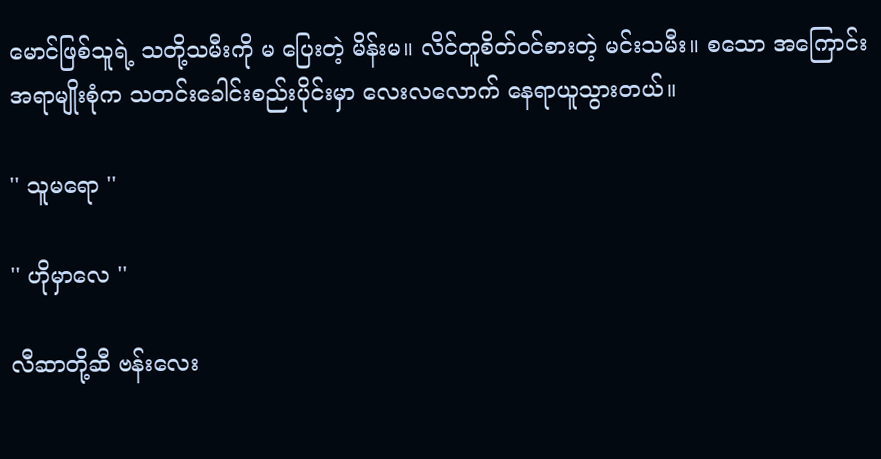မောင်ဖြစ်သူရဲ့ သတို့သမီးကို မ ပြေးတဲ့ မိန်းမ။ လိင်တူစိတ်ဝင်စားတဲ့ မင်းသမီး။ စသော အကြောင်းအရာမျိုးစုံက သတင်းခေါင်းစည်းပိုင်းမှာ လေးလလောက် နေရာယူသွားတယ်။

'' သူမရော ''

'' ဟိုမှာလေ ''

လီဆာတို့ဆီ ဗန်းလေး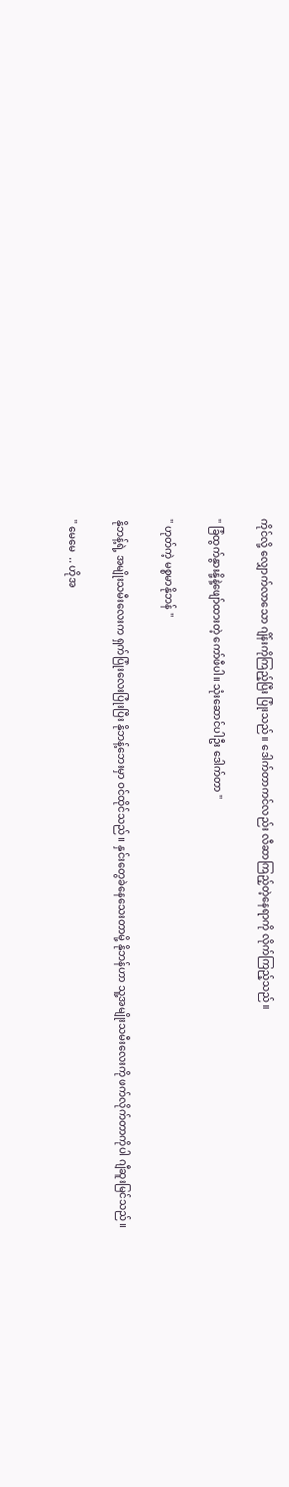ကိုင်လို့ လျှောက်လာသော ဂျိန်းကိုကြည့်ပြီး ပြုံးသည်။ ဒေါက်တာကင်လည်း လီဆာကြည့်တဲ့နေရာကို လိုက်ကြည့်သည်။

'' ခြံထွက်နွားနို့နဲ့ဖျော်ထားတဲ့ ကော်ဖီပါ။ သုံးဆောင်ပါဦး ဒေါက်တာ ''

'' ဟုတ်ကဲ့ မစ္စမာနိုဘန် ''

နိုဘန့်ရဲ့ အမျိုးသမီးလေးက ရှက်ပြုံးလေးပြုံးပြီး နိုဘန့်ဘေးမှာ ဝင်ထိုင်သည်။ နှင်းတွေခဲနေသေးတာမို့ နိုဘန်ဟာ သူ့အမျိုးသမီးလေးကို ဖက်လိုက်တာကိုပါ ဂျီဆူးမြင်သည်။

'' မေမေ  .. ဟိုအ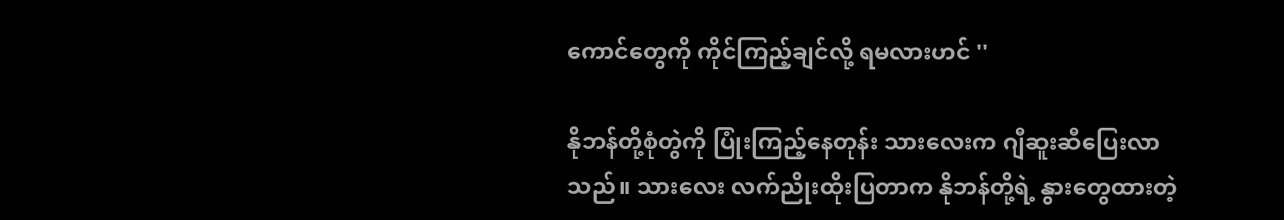ကောင်တွေကို ကိုင်ကြည့်ချင်လို့ ရမလားဟင် ''

နိုဘန်တို့စုံတွဲကို ပြုံးကြည့်နေတုန်း သားလေးက ဂျီဆူးဆီပြေးလာသည်။ သားလေး လက်ညိုးထိုးပြတာက နိုဘန်တို့ရဲ့ နွားတွေထားတဲ့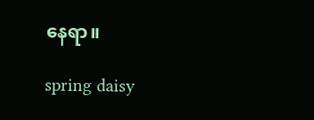နေရာ။

spring daisy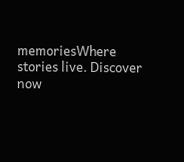memoriesWhere stories live. Discover now